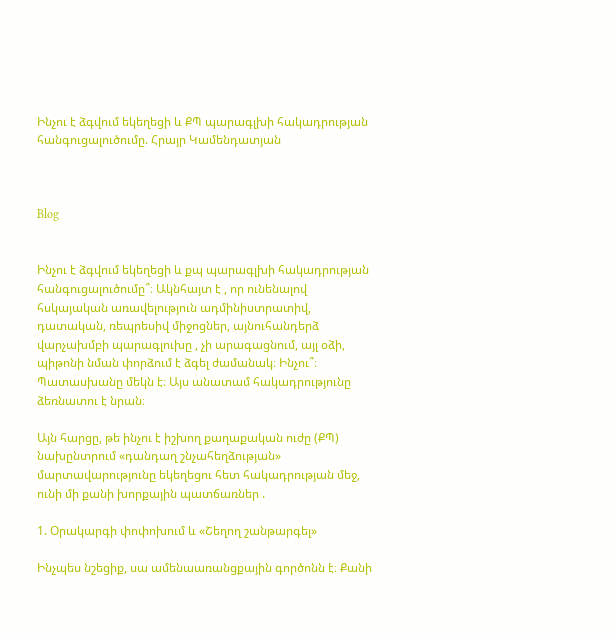Ինչու է ձգվում եկեղեցի և ՔՊ պարագլխի հակադրության հանգուցալուծումը. Հրայր Կամենդատյան



Blog


Ինչու է ձգվում եկեղեցի և քպ պարագլխի հակադրության հանգուցալուծումը՞։ Ակնհայտ է , որ ունենալով հսկայական առավելություն ադմինիստրատիվ, դատական, ռեպրեսիվ միջոցներ, այնուհանդերձ վարչախմբի պարագլուխը , չի արագացնում, այլ օձի, պիթոնի նման փորձում է ձգել ժամանակ։ Ինչու՞։ Պատասխանը մեկն է։ Այս անատամ հակադրությունը ձեռնատու է նրան։

Այն հարցը, թե ինչու է իշխող քաղաքական ուժը (ՔՊ) նախընտրում «դանդաղ շնչահեղձության» մարտավարությունը եկեղեցու հետ հակադրության մեջ, ունի մի քանի խորքային պատճառներ .

1. Օրակարգի փոփոխում և «Շեղող շանթարգել»

Ինչպես նշեցիք, սա ամենաառանցքային գործոնն է։ Քանի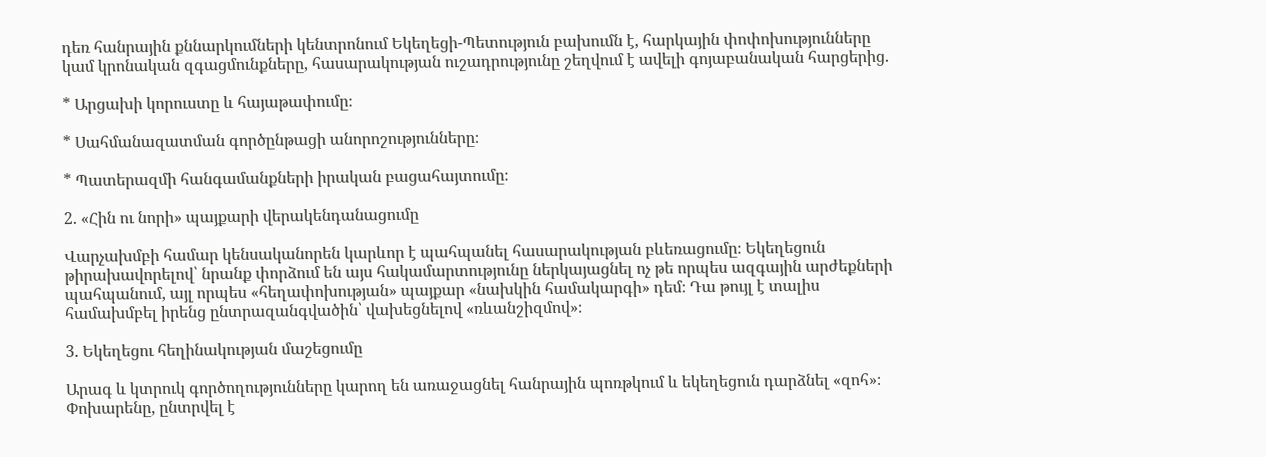դեռ հանրային քննարկումների կենտրոնում Եկեղեցի-Պետություն բախումն է, հարկային փոփոխությունները կամ կրոնական զգացմունքները, հասարակության ուշադրությունը շեղվում է ավելի գոյաբանական հարցերից.

* Արցախի կորուստը և հայաթափումը։

* Սահմանազատման գործընթացի անորոշությունները։

* Պատերազմի հանգամանքների իրական բացահայտումը։

2. «Հին ու նորի» պայքարի վերակենդանացումը

Վարչախմբի համար կենսականորեն կարևոր է պահպանել հասարակության բևեռացումը։ Եկեղեցուն թիրախավորելով՝ նրանք փորձում են այս հակամարտությունը ներկայացնել ոչ թե որպես ազգային արժեքների պահպանում, այլ որպես «հեղափոխության» պայքար «նախկին համակարգի» դեմ։ Դա թույլ է տալիս համախմբել իրենց ընտրազանգվածին՝ վախեցնելով «ռևանշիզմով»։

3. Եկեղեցու հեղինակության մաշեցումը

Արագ և կտրուկ գործողությունները կարող են առաջացնել հանրային պոռթկում և եկեղեցուն դարձնել «զոհ»։ Փոխարենը, ընտրվել է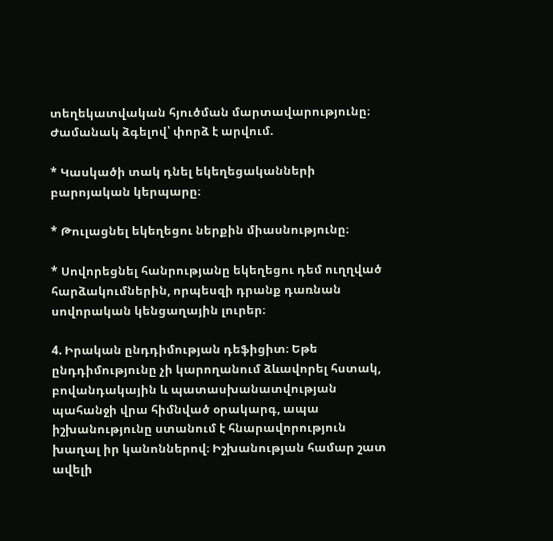տեղեկատվական հյուծման մարտավարությունը։ Ժամանակ ձգելով՝ փորձ է արվում.

* Կասկածի տակ դնել եկեղեցականների բարոյական կերպարը։

* Թուլացնել եկեղեցու ներքին միասնությունը։

* Սովորեցնել հանրությանը եկեղեցու դեմ ուղղված հարձակումներին, որպեսզի դրանք դառնան սովորական կենցաղային լուրեր։

4. Իրական ընդդիմության դեֆիցիտ։ Եթե ընդդիմությունը չի կարողանում ձևավորել հստակ, բովանդակային և պատասխանատվության պահանջի վրա հիմնված օրակարգ, ապա իշխանությունը ստանում է հնարավորություն խաղալ իր կանոններով։ Իշխանության համար շատ ավելի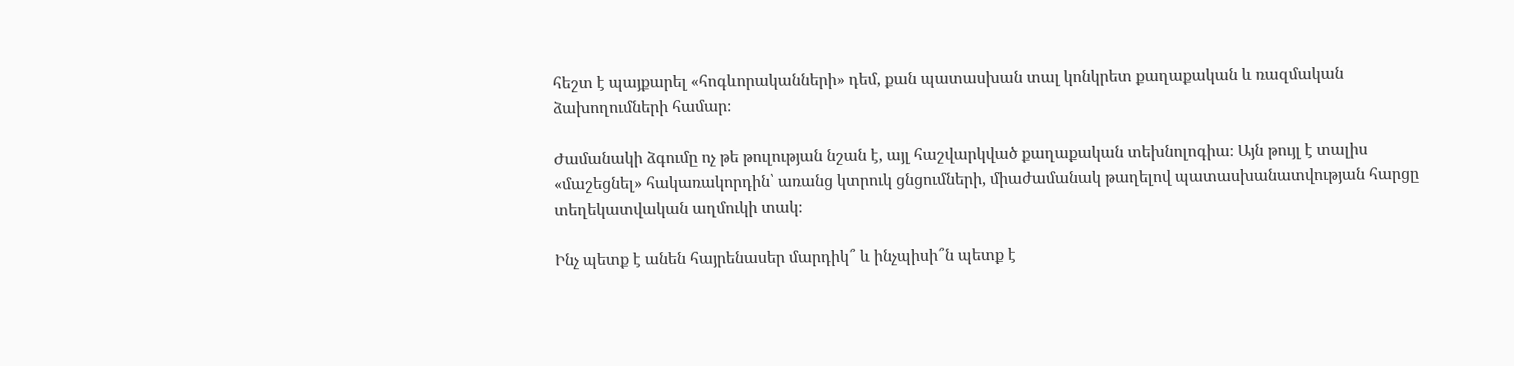հեշտ է պայքարել «հոգևորականների» դեմ, քան պատասխան տալ կոնկրետ քաղաքական և ռազմական ձախողումների համար։

Ժամանակի ձգումը ոչ թե թուլության նշան է, այլ հաշվարկված քաղաքական տեխնոլոգիա։ Այն թույլ է տալիս «մաշեցնել» հակառակորդին՝ առանց կտրուկ ցնցումների, միաժամանակ թաղելով պատասխանատվության հարցը տեղեկատվական աղմուկի տակ։

Ինչ պետք է անեն հայրենասեր մարդիկ՞ և ինչպիսի՞ն պետք է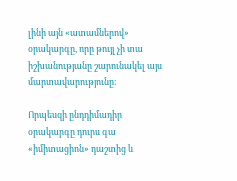լինի այն «ատամներով» օրակարգը, որը թույլ չի տա իշխանությանը շարունակել այս մարտավարությունը։

Որպեսզի ընդդիմադիր օրակարգը դուրս գա «իմիտացիոն» դաշտից և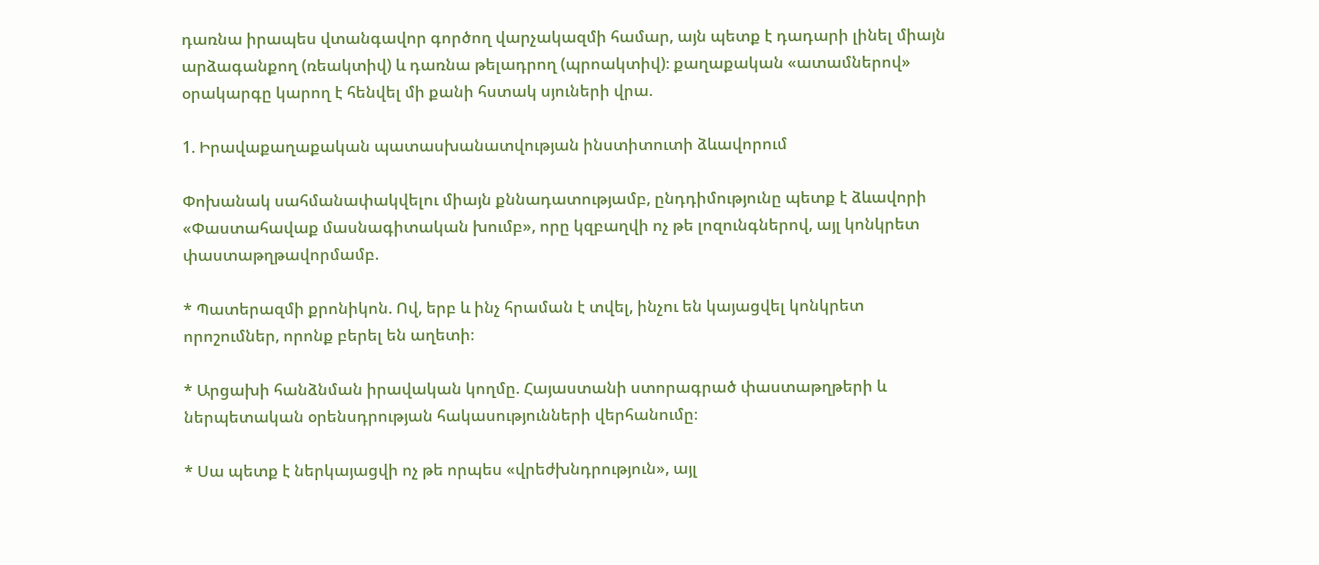դառնա իրապես վտանգավոր գործող վարչակազմի համար, այն պետք է դադարի լինել միայն արձագանքող (ռեակտիվ) և դառնա թելադրող (պրոակտիվ)։ քաղաքական «ատամներով» օրակարգը կարող է հենվել մի քանի հստակ սյուների վրա.

1. Իրավաքաղաքական պատասխանատվության ինստիտուտի ձևավորում

Փոխանակ սահմանափակվելու միայն քննադատությամբ, ընդդիմությունը պետք է ձևավորի «Փաստահավաք մասնագիտական խումբ», որը կզբաղվի ոչ թե լոզունգներով, այլ կոնկրետ փաստաթղթավորմամբ.

* Պատերազմի քրոնիկոն. Ով, երբ և ինչ հրաման է տվել, ինչու են կայացվել կոնկրետ որոշումներ, որոնք բերել են աղետի։

* Արցախի հանձնման իրավական կողմը. Հայաստանի ստորագրած փաստաթղթերի և ներպետական օրենսդրության հակասությունների վերհանումը։

* Սա պետք է ներկայացվի ոչ թե որպես «վրեժխնդրություն», այլ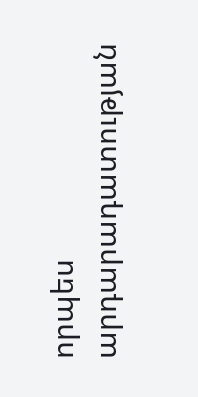որպես արդարադատության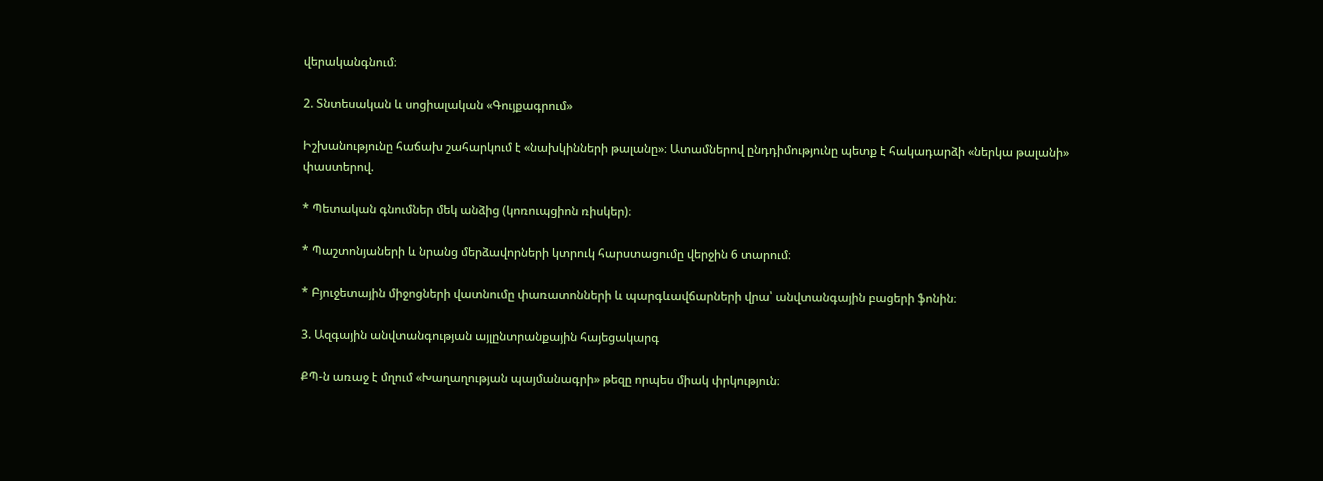վերականգնում։

2. Տնտեսական և սոցիալական «Գույքագրում»

Իշխանությունը հաճախ շահարկում է «նախկինների թալանը»։ Ատամներով ընդդիմությունը պետք է հակադարձի «ներկա թալանի» փաստերով.

* Պետական գնումներ մեկ անձից (կոռուպցիոն ռիսկեր)։

* Պաշտոնյաների և նրանց մերձավորների կտրուկ հարստացումը վերջին 6 տարում։

* Բյուջետային միջոցների վատնումը փառատոնների և պարգևավճարների վրա՝ անվտանգային բացերի ֆոնին։

3. Ազգային անվտանգության այլընտրանքային հայեցակարգ

ՔՊ-ն առաջ է մղում «Խաղաղության պայմանագրի» թեզը որպես միակ փրկություն։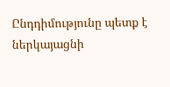Ընդդիմությունը պետք է ներկայացնի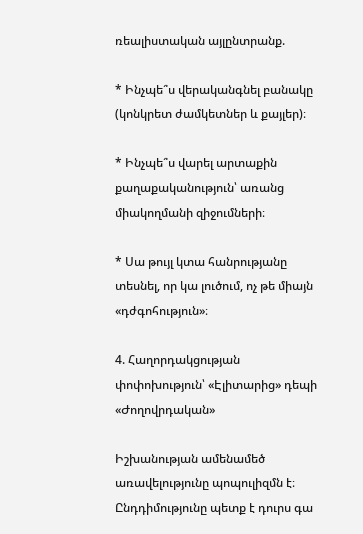ռեալիստական այլընտրանք.

* Ինչպե՞ս վերականգնել բանակը (կոնկրետ ժամկետներ և քայլեր)։

* Ինչպե՞ս վարել արտաքին քաղաքականություն՝ առանց միակողմանի զիջումների։

* Սա թույլ կտա հանրությանը տեսնել, որ կա լուծում, ոչ թե միայն «դժգոհություն»։

4. Հաղորդակցության փոփոխություն՝ «Էլիտարից» դեպի «Ժողովրդական»

Իշխանության ամենամեծ առավելությունը պոպուլիզմն է։ Ընդդիմությունը պետք է դուրս գա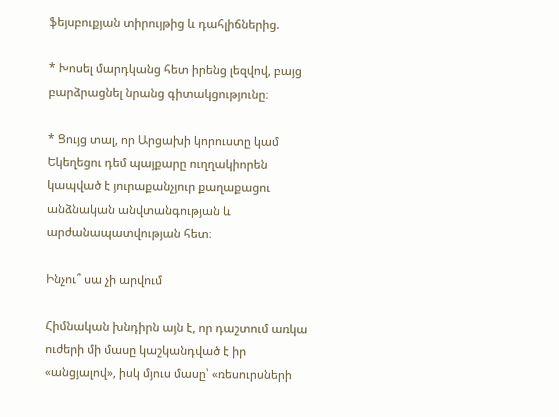ֆեյսբուքյան տիրույթից և դահլիճներից.

* Խոսել մարդկանց հետ իրենց լեզվով, բայց բարձրացնել նրանց գիտակցությունը։

* Ցույց տալ, որ Արցախի կորուստը կամ Եկեղեցու դեմ պայքարը ուղղակիորեն կապված է յուրաքանչյուր քաղաքացու անձնական անվտանգության և արժանապատվության հետ։

Ինչու՞ սա չի արվում

Հիմնական խնդիրն այն է, որ դաշտում առկա ուժերի մի մասը կաշկանդված է իր «անցյալով», իսկ մյուս մասը՝ «ռեսուրսների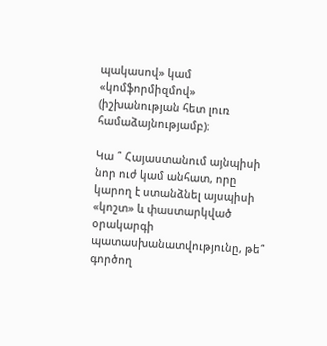պակասով» կամ «կոմֆորմիզմով» (իշխանության հետ լուռ համաձայնությամբ)։

Կա ՞ Հայաստանում այնպիսի նոր ուժ կամ անհատ, որը կարող է ստանձնել այսպիսի «կոշտ» և փաստարկված օրակարգի պատասխանատվությունը, թե՞ գործող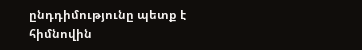ընդդիմությունը պետք է հիմնովին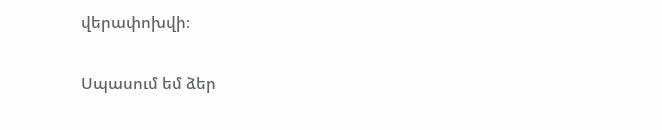վերափոխվի։

Սպասում եմ ձեր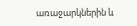առաջարկներին և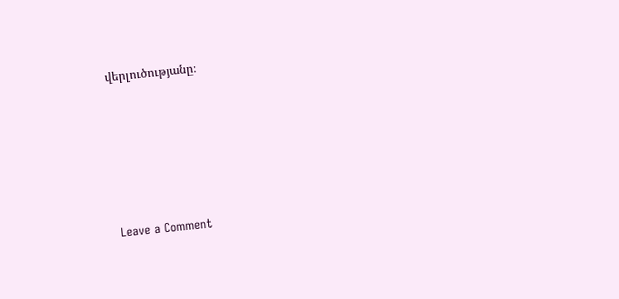վերլուծությանը։






Leave a Comment